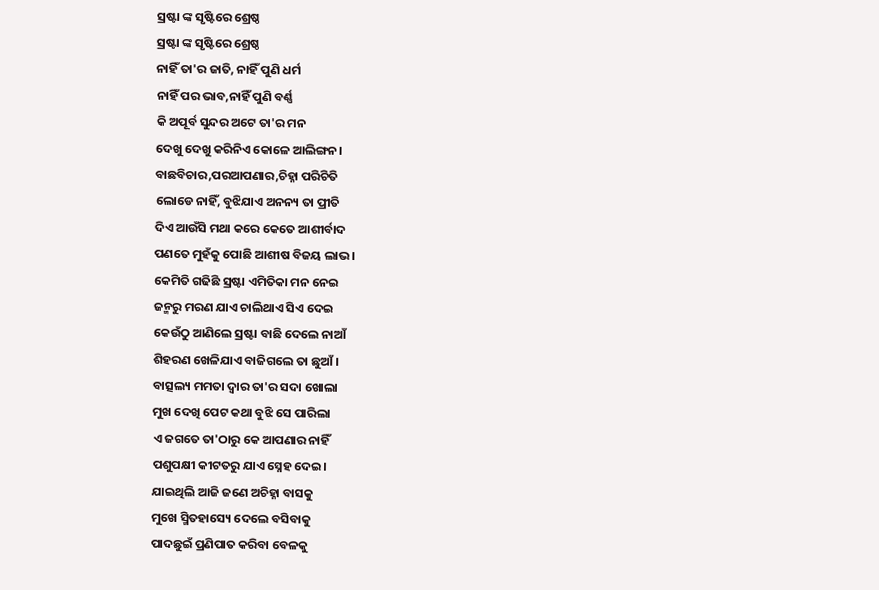ସ୍ରଷ୍ଟା ଙ୍କ ସୃଷ୍ଟିରେ ଶ୍ରେଷ୍ଠ
ସ୍ରଷ୍ଟା ଙ୍କ ସୃଷ୍ଟିରେ ଶ୍ରେଷ୍ଠ
ନାହିଁ ତା'ର ଜାତି, ନାହିଁ ପୁଣି ଧର୍ମ
ନାହିଁ ପର ଭାବ,ନାହିଁ ପୁଣି ବର୍ଣ୍ଣ
କି ଅପୂର୍ବ ସୁନ୍ଦର ଅଟେ ତା'ର ମନ
ଦେଖୁ ଦେଖୁ କରିନିଏ କୋଳେ ଆଲିଙ୍ଗନ।
ବାଛବିଚାର,ପରଆପଣାର,ଚିହ୍ନା ପରିଚିତି
ଲୋଡେ ନାହିଁ, ବୁଝିଯାଏ ଅନନ୍ୟ ତା ପ୍ରୀତି
ଦିଏ ଆଉଁସି ମଥା କରେ କେତେ ଆଶୀର୍ବାଦ
ପଣତେ ମୁହଁକୁ ପୋଛି ଆଶୀଷ ବିଜୟ ଲାଭ।
କେମିତି ଗଢିଛି ସ୍ରଷ୍ଟା ଏମିତିକା ମନ ନେଇ
ଜନ୍ମରୁ ମରଣ ଯାଏ ଚାଲିଥାଏ ସିଏ ଦେଇ
କେଉଁଠୁ ଆଣିଲେ ସ୍ରଷ୍ଟା ବାଛି ଦେଲେ ନାଆଁ
ଶିହରଣ ଖେଳିଯାଏ ବାଜିଗଲେ ତା ଛୁଆଁ।
ବାତ୍ସଲ୍ୟ ମମତା ଦ୍ଵାର ତା'ର ସଦା ଖୋଲା
ମୁଖ ଦେଖି ପେଟ କଥା ବୁଝି ସେ ପାରିଲା
ଏ ଜଗତେ ତା'ଠାରୁ କେ ଆପଣାର ନାହିଁ
ପଶୁପକ୍ଷୀ କୀଟତରୁ ଯାଏ ସ୍ନେହ ଦେଇ।
ଯାଇଥିଲି ଆଜି ଜଣେ ଅଚିହ୍ନା ବାସକୁ
ମୁଖେ ସ୍ମିତହାସ୍ୟେ ଦେଲେ ବସିବାକୁ
ପାଦଛୁଇଁ ପ୍ରଣିପାତ କରିବା ବେଳକୁ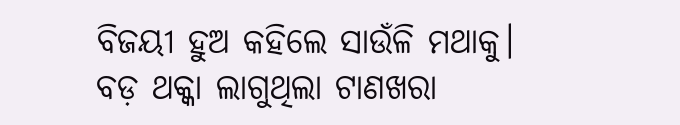ବିଜୟୀ ହୁଅ କହିଲେ ସାଉଁଳି ମଥାକୁ।
ବଡ଼ ଥକ୍କା ଲାଗୁଥିଲା ଟାଣଖରା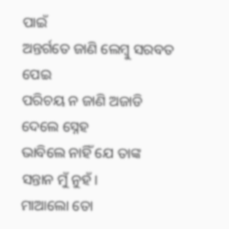ପାଇଁ
ଅନ୍ତର୍ଗତେ ଜାଣି ଲେମ୍ବୁ ସରବତ ପେଇ
ପରିଚୟ ନ ଜାଣି ଅଜାଡି ଦେଲେ ସ୍ନେହ
ଭାବିଲେ ନାହିଁ ଯେ ତାଙ୍କ ସନ୍ତାନ ମୁଁ ନୁହଁ।
ମାଆଲୋ ତୋ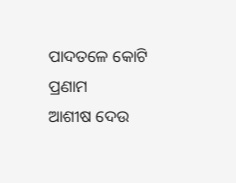ପାଦତଳେ କୋଟି ପ୍ରଣାମ
ଆଶୀଷ ଦେଉ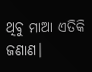ଥିବୁ ମାଆ ଏତିକି ଜଣାଣ।